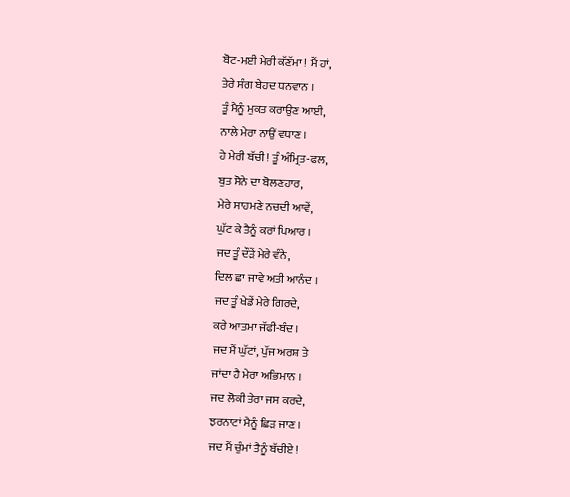ਬੋਟ-ਮਈ ਮੇਰੀ ਕੱਣੱਮਾ ! ਮੈਂ ਹਾਂ,
ਤੇਰੇ ਸੰਗ ਬੇਹਦ ਧਨਵਾਨ ।
ਤੂੰ ਮੈਨੂੰ ਮੁਕਤ ਕਰਾਉਣ ਆਈ,
ਨਾਲੇ ਮੇਰਾ ਨਾਉਂ ਵਧਾਣ ।
ਹੇ ਮੇਰੀ ਬੱਚੀ ! ਤੂੰ ਅੰਮ੍ਰਿਤ-ਫਲ,
ਬੁਤ ਸੋਨੇ ਦਾ ਬੋਲਣਹਾਰ,
ਮੇਰੇ ਸਾਹਮਣੇ ਨਚਦੀ ਆਵੇਂ,
ਘੁੱਟ ਕੇ ਤੈਨੂੰ ਕਰਾਂ ਪਿਆਰ ।
ਜਦ ਤੂੰ ਦੌੜੇਂ ਮੇਰੇ ਵੰਨੇ,
ਦਿਲ ਛਾ ਜਾਵੇ ਅਤੀ ਆਨੰਦ ।
ਜਦ ਤੂੰ ਖੇਡੇਂ ਮੇਰੇ ਗਿਰਦੇ,
ਕਰੇ ਆਤਮਾ ਜੱਫੀ-ਬੰਦ ।
ਜਦ ਮੈਂ ਘੁੱਟਾਂ, ਪੁੱਜ ਅਰਸ਼ ਤੇ
ਜਾਂਦਾ ਹੈ ਮੇਰਾ ਅਭਿਮਾਨ ।
ਜਦ ਲੋਕੀ ਤੇਰਾ ਜਸ ਕਰਦੇ,
ਝਰਨਾਟਾਂ ਮੈਨੂੰ ਛਿੜ ਜਾਣ ।
ਜਦ ਮੈਂ ਚੁੰਮਾਂ ਤੈਨੂੰ ਬੱਚੀਏ !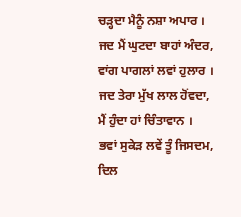ਚੜ੍ਹਦਾ ਮੈਨੂੰ ਨਸ਼ਾ ਅਪਾਰ ।
ਜਦ ਮੈਂ ਘੁਟਦਾ ਬਾਹਾਂ ਅੰਦਰ,
ਵਾਂਗ ਪਾਗਲਾਂ ਲਵਾਂ ਹੁਲਾਰ ।
ਜਦ ਤੇਰਾ ਮੁੱਖ ਲਾਲ ਹੋਂਵਦਾ,
ਮੈਂ ਹੁੰਦਾ ਹਾਂ ਚਿੰਤਾਵਾਨ ।
ਭਵਾਂ ਸੁਕੇੜ ਲਵੇਂ ਤੂੰ ਜਿਸਦਮ,
ਦਿਲ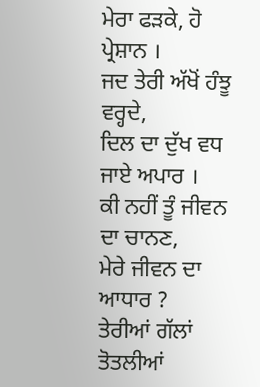ਮੇਰਾ ਫੜਕੇ, ਹੋ ਪ੍ਰੇਸ਼ਾਨ ।
ਜਦ ਤੇਰੀ ਅੱਖੋਂ ਹੰਝੂ ਵਰ੍ਹਦੇ,
ਦਿਲ ਦਾ ਦੁੱਖ ਵਧ ਜਾਏ ਅਪਾਰ ।
ਕੀ ਨਹੀਂ ਤੂੰ ਜੀਵਨ ਦਾ ਚਾਨਣ,
ਮੇਰੇ ਜੀਵਨ ਦਾ ਆਧਾਰ ?
ਤੇਰੀਆਂ ਗੱਲਾਂ ਤੋਤਲੀਆਂ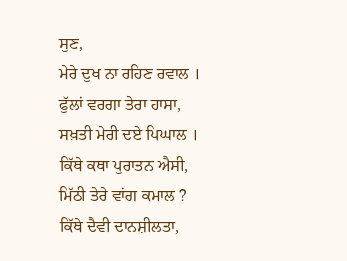ਸੁਣ,
ਮੇਰੇ ਦੁਖ ਨਾ ਰਹਿਣ ਰਵਾਲ ।
ਫੁੱਲਾਂ ਵਰਗਾ ਤੇਰਾ ਹਾਸਾ,
ਸਖ਼ਤੀ ਮੇਰੀ ਦਏ ਪਿਘਾਲ ।
ਕਿੱਥੇ ਕਥਾ ਪੁਰਾਤਨ ਐਸੀ,
ਮਿੱਠੀ ਤੇਰੇ ਵਾਂਗ ਕਮਾਲ ?
ਕਿੱਥੇ ਦੈਵੀ ਦਾਨਸ਼ੀਲਤਾ,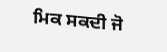ਮਿਕ ਸਕਦੀ ਜੋ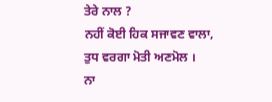ਤੇਰੇ ਨਾਲ ?
ਨਹੀਂ ਕੋਈ ਹਿਕ ਸਜਾਵਣ ਵਾਲਾ,
ਤੁਧ ਵਰਗਾ ਮੋਤੀ ਅਣਮੋਲ ।
ਨਾ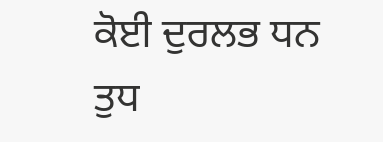ਕੋਈ ਦੁਰਲਭ ਧਨ ਤੁਧ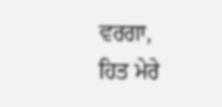ਵਰਗਾ,
ਹਿਤ ਮੇਰੇ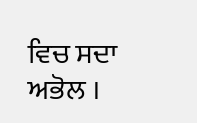ਵਿਚ ਸਦਾ ਅਭੋਲ ।